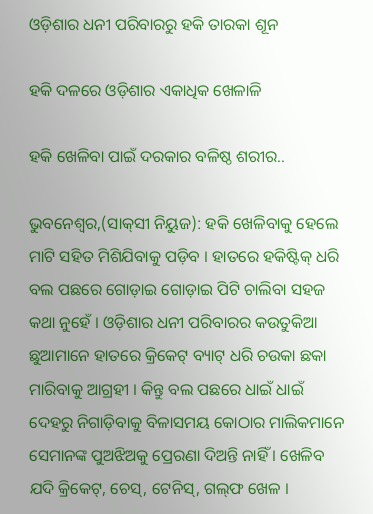ଓଡ଼ିଶାର ଧନୀ ପରିବାରରୁ ହକି ତାରକା ଶୂନ

ହକି ଦଳରେ ଓଡ଼ିଶାର ଏକାଧିକ ଖେଳାଳି

ହକି ଖେଳିବା ପାଇଁ ଦରକାର ବଳିଷ୍ଠ ଶରୀର..

ଭୁବନେଶ୍ୱର,(ସାକ୍‌ସୀ ନିୟୁଜ): ହକି ଖେଳିବାକୁ ହେଲେ ମାଟି ସହିତ ମିଶିଯିବାକୁ ପଡ଼ିବ । ହାତରେ ହକିଷ୍ଟିକ୍‌ ଧରି ବଲ ପଛରେ ଗୋଡ଼ାଇ ଗୋଡ଼ାଇ ପିଟି ଚାଲିବା ସହଜ କଥା ନୁହେଁ । ଓଡ଼ିଶାର ଧନୀ ପରିବାରର କଉତୁକିଆ ଛୁଆମାନେ ହାତରେ କ୍ରିକେଟ୍‌ ବ୍ୟାଟ୍‌ ଧରି ଚଉକା ଛକା ମାରିବାକୁ ଆଗ୍ରହୀ । କିନ୍ତୁ ବଲ ପଛରେ ଧାଇଁ ଧାଇଁ ଦେହରୁ ନିଗାଡ଼ିବାକୁ ବିଳାସମୟ କୋଠାର ମାଲିକମାନେ ସେମାନଙ୍କ ପୁଅଝିଅକୁ ପ୍ରେରଣା ଦିଅନ୍ତି ନାହିଁ । ଖେଳିବ ଯଦି କ୍ରିକେଟ୍‌, ଚେସ୍‌, ଟେନିସ୍‌, ଗଲ୍‌ଫ ଖେଳ ।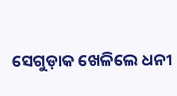ସେଗୁଡ଼ାକ ଖେଳିଲେ ଧନୀ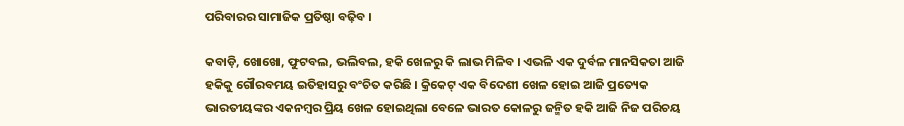ପରିବାରର ସାମାଜିକ ପ୍ରତିଷ୍ଠା ବଢ଼ିବ ।

କବାଡ଼ି, ଖୋଖୋ, ଫୁଟବଲ, ଭଲିବଲ, ହକି ଖେଳରୁ କି ଲାଭ ମିଳିବ । ଏଭଳି ଏକ ଦୁର୍ବଳ ମାନସିକତା ଆଜି ହକିକୁ ଗୌରବମୟ ଇତିହାସରୁ ବଂଚିତ କରିଛି । କ୍ରିକେଟ୍‌ ଏକ ବିଦେଶୀ ଖେଳ ହୋଇ ଆଜି ପ୍ରତ୍ୟେକ ଭାରତୀୟଙ୍କର ଏକନମ୍ବର ପ୍ରିୟ ଖେଳ ହୋଇଥିଲା ବେଳେ ଭାରତ କୋଳରୁ ଜନ୍ମିତ ହକି ଆଜି ନିଜ ପରିଚୟ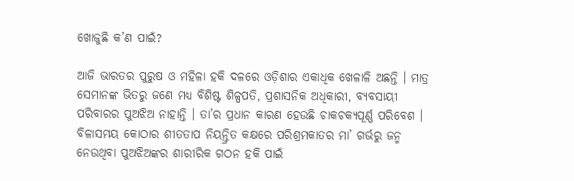ଖୋଜୁଛି କ’ଣ ପାଇଁ?

ଆଜି ଭାରତର ପୁରୁଷ ଓ ମହିଳା ହକି ଦଳରେ ଓଡ଼ିଶାର ଏକାଧିକ ଖେଳାଳି ଅଛନ୍ତି । ମାତ୍ର ସେମାନଙ୍କ ଭିତରୁ ଜଣେ ମଧ୍ୟ ବିଶିଷ୍ଟ ଶିଳ୍ପପତି, ପ୍ରଶାସନିକ ଅଧିକାରୀ, ବ୍ୟବସାୟୀ ପରିବାରର ପୁଅଝିଅ ନାହାନ୍ତି । ତା’ର ପ୍ରଧାନ କାରଣ ହେଉଛି ଚାକଚକ୍ୟପୂର୍ଣ୍ଣ ପରିବେଶ । ବିଳାସମୟ କୋଠାର ଶୀତତାପ ନିୟନ୍ତ୍ରିତ କକ୍ଷରେ ପରିଶ୍ରମକାତର ମା’ ଗର୍ଭରୁ ଜନ୍ମ ନେଉଥିବା ପୁଅଝିଅଙ୍କର ଶାରୀରିକ ଗଠନ ହକି ପାଇଁ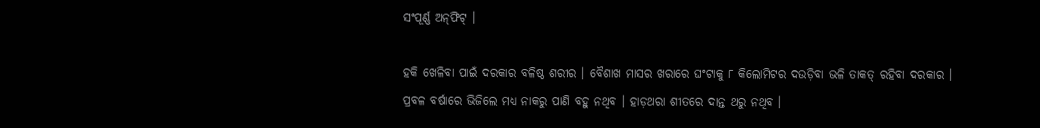ସଂପୂର୍ଣ୍ଣ ଅନ୍‌ଫିଟ୍‌ ।

ହକି ଖେଳିବା ପାଇଁ ଦରକାର ବଳିଷ୍ଠ ଶରୀର । ବୈଶାଖ ମାସର ଖରାରେ ଘଂଟାକୁ ୮ କିଲୋମିଟର ଦଉଡ଼ିବା ଭଳି ତାକତ୍‌ ରହିବା ଦରକାର । ପ୍ରବଳ ବର୍ଷାରେ ଭିଜିଲେ ମଧ୍ୟ ନାକରୁ ପାଣି ବହୁ ନଥିବ । ହାଡ଼ଥରା ଶୀତରେ ଦାନ୍ତ ଥରୁ ନଥିବ ।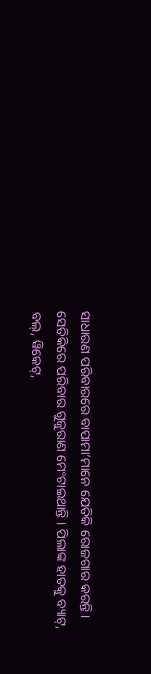ସାଧାରଣ ପରିବାରରେ ବାପାମା’ମାନେ ଯେତିକି ରୋଜଗାର କରନ୍ତି । ସେତିକିରେ ପରିବାର ଗୁଜୁରାଣ ମେଂଟାଇଥାନ୍ତି । ପିଲାଙ୍କ ହାତକୁ ବ୍ୟାଟ୍‌, ବଲ୍‌, ୱିକେଟ୍‌,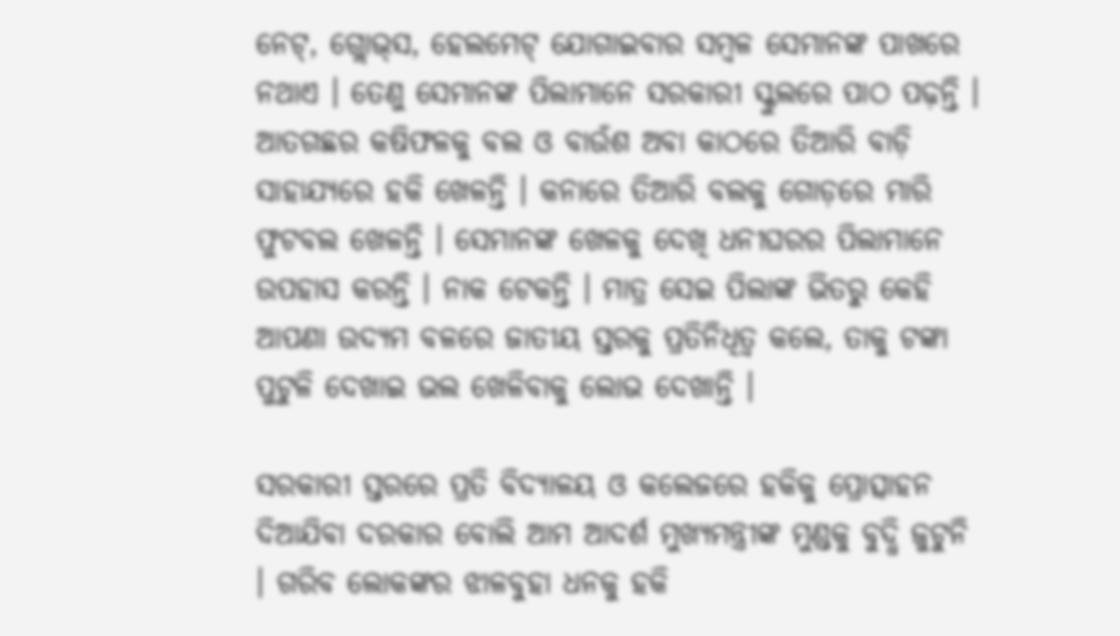ନେଟ୍‌, ଗ୍ଲୋଭ୍‌ସ, ହେଲମେଟ୍‌ ଯୋଗାଇବାର ସମ୍ବଳ ସେମାନଙ୍କ ପାଖରେ ନଥାଏ । ତେଣୁ ସେମାନଙ୍କ ପିଲାମାନେ ସରକାରୀ ସ୍କୁଲରେ ପାଠ ପଢ଼ନ୍ତି । ଆତଗଛର କଷିଫଳକୁ ବଲ ଓ ବାଉଁଶ ଅବା କାଠରେ ତିଆରି ବାଡ଼ି ସାହାଯ୍ୟରେ ହକି ଖେଳନ୍ତି । କନାରେ ତିଆରି ବଲକୁ ଗୋଡ଼ରେ ମାରି ଫୁଟବଲ ଖେଳନ୍ତି । ସେମାନଙ୍କ ଖେଳକୁ ଦେଖି ଧନୀଘରର ପିଲାମାନେ ଉପହାସ କରନ୍ତି । ନାକ ଟେକନ୍ତି । ମାତ୍ର ସେଇ ପିଲାଙ୍କ ଭିତରୁ କେହି ଆପଣା ଉଦ୍ୟମ ବଳରେ ଜାତୀୟ ସ୍ତରକୁ ପ୍ରତିନିଧିତ୍ୱ କଲେ, ତାକୁ ଟଙ୍କା ପୁଟୁଳି ଦେଖାଇ ଭଲ ଖେଳିବାକୁ ଲୋଭ ଦେଖାନ୍ତି ।

ସରକାରୀ ସ୍ତରରେ ପ୍ରତି ବିଦ୍ୟାଳୟ ଓ କଲେଜରେ ହକିକୁ ପ୍ରୋତ୍ସାହନ ଦିଆଯିବା ଦରକାର ବୋଲି ଆମ ଆଦର୍ଶ ମୁଖ୍ୟମନ୍ତ୍ରୀଙ୍କ ମୁଣ୍ଡକୁ ବୁଦ୍ଧି ଜୁଟୁନି । ଗରିବ ଲୋକଙ୍କର ଝାଳବୁହା ଧନକୁ ହକି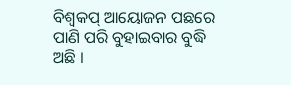ବିଶ୍ୱକପ୍‌ ଆୟୋଜନ ପଛରେ ପାଣି ପରି ବୁହାଇବାର ବୁଦ୍ଧି ଅଛି ।